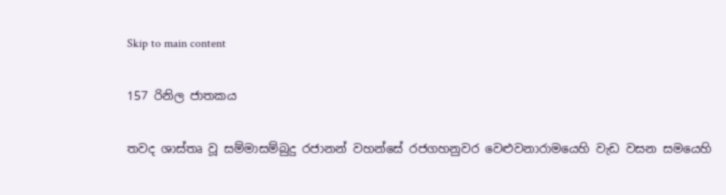Skip to main content

157 රිනිල ජාතකය

තවද ශාස්තෘ වූ සම්මාසම්බුදු රජානන් වහන්සේ රජගහනුවර වෙළුවනාරාමයෙහි වැඩ වසන සමයෙහි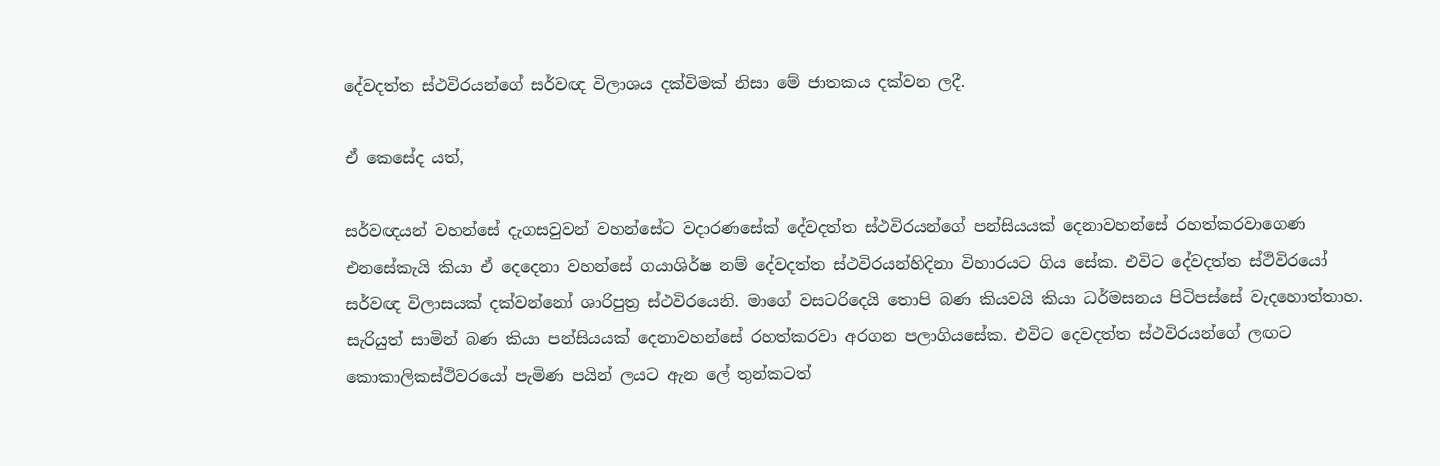දේවදත්ත ස්ථවිරයන්ගේ සර්වඥ විලාශය දක්විමක් නිසා මේ ජාතකය දක්වන ලදී.

ඒ කෙසේද යත්,

සර්වඥයන් වහන්සේ දැගසවුවන් වහන්සේට වදාරණසේක් දේවදත්ත ස්ථවිරයන්ගේ පන්සියයක් දෙනාවහන්සේ රහත්කරවාගෙණ එනසේකැයි කියා ඒ දෙදෙනා වහන්සේ ගයාශිර්ෂ නම් දේවදත්ත ස්ථවිරයන්හිදිනා විහාරයට ගිය සේක. එවිට දේවදත්ත ස්ථිවිරයෝ සර්වඥ විලාසයක් දක්වන්නෝ ශාරිපුත්‍ර ස්ථවිරයෙනි. මාගේ වසටරිදෙයි තොපි බණ කියවයි කියා ධර්මසනය පිටිපස්සේ වැදහොත්තාහ. සැරියුත් සාමින් බණ කියා පන්සියයක් දෙනාවහන්සේ රහත්කරවා අරගන පලාගියසේක. එවිට දෙවදත්ත ස්ථවිරයන්ගේ ලඟට කොකාලිකස්ථිවරයෝ පැමිණ පයින් ලයට ඇන ලේ තුන්කටත්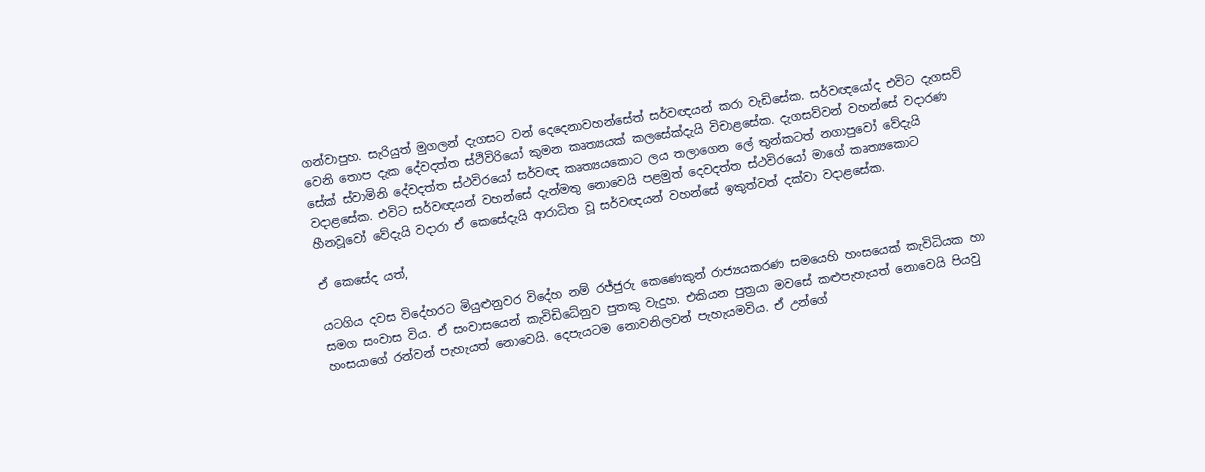ගන්වාපුහ. සැරියුත් මුගලන් දැගසට වන් දෙදෙනාවහන්සේත් සර්වඥයන් කරා වැඩිසේක. සර්වඥයෝද එවිට දැගසව් වෙනි තොප දැක දේවදත්ත ස්ථිවිරියෝ කුමන කෘත්‍යයක් කලසේක්දැයි විචාළසේක. දැගසව්වන් වහන්සේ වදාරණ සේක් ස්වාමිනි දේවදත්ත ස්ථවිරයෝ සර්වඥ කෘත්‍යයකොට ලය තලාගෙන ලේ තුන්කටත් නගාපුවෝ වේදැයි වදාළසේක. එවිට සර්වඥයන් වහන්සේ දැන්මතු නොවෙයි පළමුත් දෙවදත්ත ස්ථවිරයෝ මාගේ කෘත්‍යකොට හීනවූවෝ වේදැයි වදාරා ඒ කෙසේදැයි ආරාධිත වූ සර්වඥයන් වහන්සේ ඉකුත්වත් දක්වා වදාළසේක.

ඒ කෙසේද යත්,

යටගිය දවස විදේහරට මියුළුනුවර විදේහ නම් රජ්ජුරු කෙණෙකුන් රාජ්‍යයකරණ සමයෙහි හංසයෙක් කැවිධියක හා සමග සංවාස විය. ඒ සංවාසයෙන් කැවිඩිධේනුව පුතකු වැදුහ. එකියන පුත්‍රයා මවසේ කළුපැහැයත් නොවෙයි පියවු හංසයාගේ රන්වන් පැහැයත් නොවෙයි. දෙපැයටම නොවනිලවන් පැහැයමවිය. ඒ උන්ගේ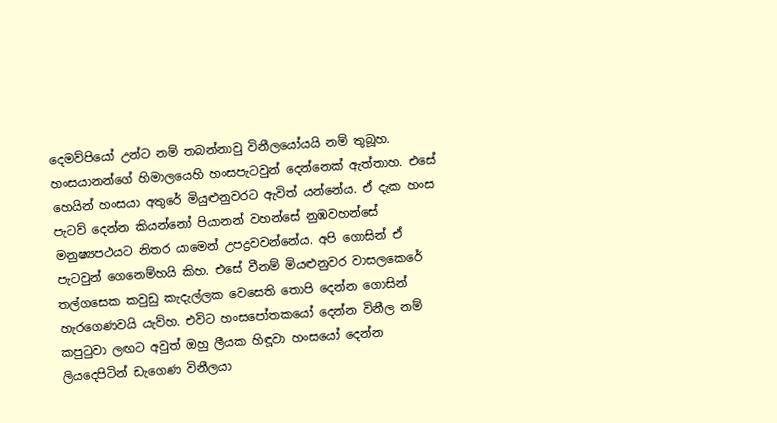දෙමව්පියෝ උන්ට නම් තබන්නාවු විනීලයෝයයි නම් තුබූහ. හංසයානන්ගේ හිමාලයෙහි හංසපැටවුන් දෙන්නෙක් ඇත්තාහ. එසේ හෙයින් හංසයා අතුරේ මියුළුනුවරට ඇවිත් යන්නේය. ඒ දැක හංස පැටව් දෙන්න කියන්නෝ පියානන් වහන්සේ නුඹවහන්සේ මනුෂ්‍යපථයට නිතර යාමෙන් උපද්‍රවවන්නේය. අපි ගොසින් ඒ පැටවුන් ගෙනෙම්හයි කිහ. එසේ වීනම් මියළුනුවර වාසලකෙරේ තල්ගසෙක කවුඩු කැදැල්ලක වෙසෙති තොපි දෙන්න ගොසින් හැරගෙණවයි යැව්හ. එවිට හංසපෝතකයෝ දෙන්න විනීල නම් කපුටුවා ලඟට අවුත් ඔහු ලීයක හිඳූවා හංසයෝ දෙන්න ලියදෙපිටින් ඩැගෙණ විනීලයා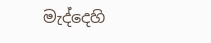මැද්දෙහි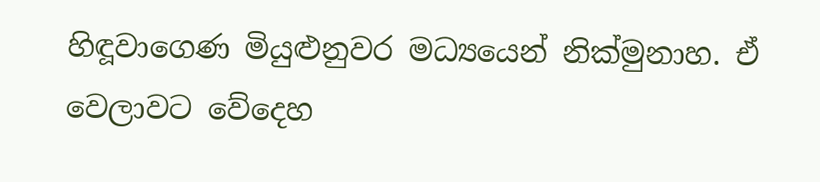හිඳූවාගෙණ මියුළුනුවර මධ්‍යයෙන් නික්මුනාහ. ඒ වෙලාවට වේදෙහ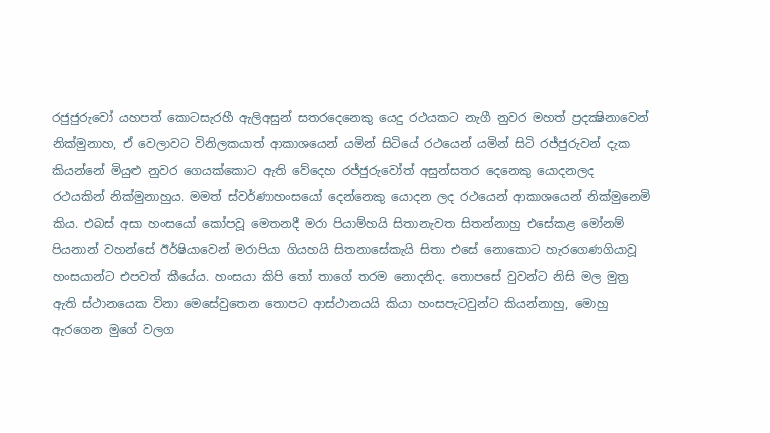රජුජුරුවෝ යහපත් කොටසැරහී ඇලිඅසුන් සතරදෙනෙකු යෙදු රථයකට නැගී නුවර මහත් ප්‍රදක්‍ෂිනාවෙන් නික්මුනාහ, ඒ වෙලාවට විනිලකයාත් ආකාශයෙන් යමින් සිටියේ රථයෙන් යමින් සිටි රජ්ජුරුවන් දැක කියන්නේ මියුළු නුවර ගෙයක්කොට ඇති වේදෙහ රජ්ජුරුවෝත් අසුන්සතර දෙනෙකු යොදනලද රථයකින් නික්මුනාහුය. මමත් ස්වර්ණාහංසයෝ දෙන්නෙකු යොදන ලද රථයෙන් ආකාශයෙන් නික්මුනෙමි කිය. එබස් අසා හංසයෝ කෝපවූ මෙතනදී මරා පියාම්හයි සිතානැවත සිතන්නාහු එසේකළ මෝනම් පියනාන් වහන්සේ ඊර්ෂියාවෙන් මරාපියා ගියහයි සිතනාසේකැයි සිතා එසේ නොකොට හැරගෙණගියාවූ හංසයාන්ට එපවත් කීයේය. හංසයා කිපි තෝ තාගේ තරම නොදනිද. තොපසේ වුවන්ට නිසි මල මුත්‍ර ඇති ස්ථානයෙක විනා මෙසේවුතෙන තොපට ආස්ථානයයි කියා හංසපැටවුන්ට කියන්නාහු, මොහු ඇරගෙන මුගේ වලග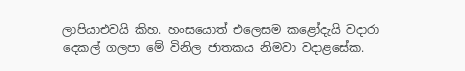ලාපියාඑවයි කිහ. හංසයොත් එලෙසම කළෝදැයි වදාරා දෙකල් ගලපා මේ විනිල ජාතකය නිමවා වදාළසේක.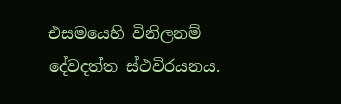එසමයෙහි විනිලනම් දේවදත්ත ස්ථවිරයනය.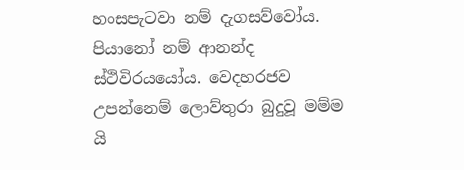හංසපැටවා නම් දැගසව්වෝය. පියානෝ නම් ආනන්ද ස්ථිවිරයයෝය. වෙදහරජව උපන්නෙම් ලොව්තුරා බුදුවූ මම්ම යි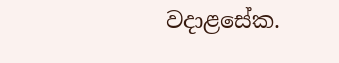වදාළසේක.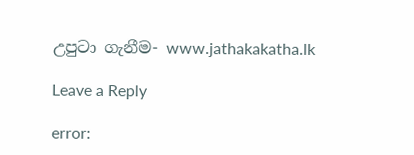උපුටා ගැනීම- www.jathakakatha.lk

Leave a Reply

error: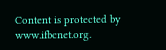Content is protected by www.ifbcnet.org.